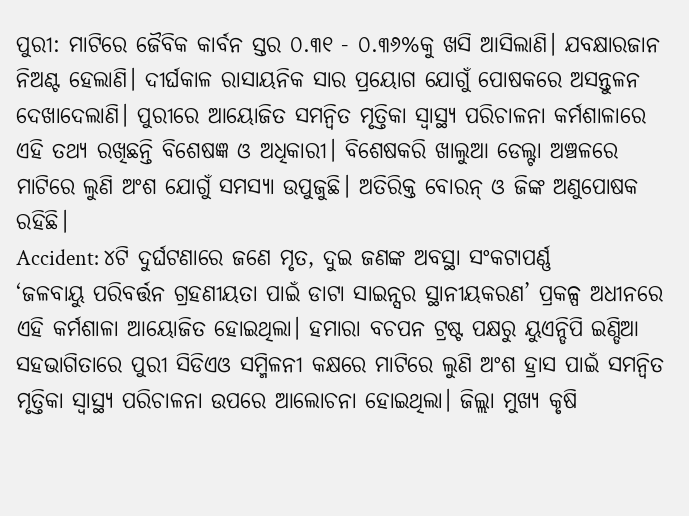ପୁରୀ: ମାଟିରେ ଜୈବିକ କାର୍ବନ ସ୍ତର ୦.୩୧ - ୦.୩୬%କୁ ଖସି ଆସିଲାଣି। ଯବକ୍ଷାରଜାନ ନିଅଣ୍ଟ ହେଲାଣି। ଦୀର୍ଘକାଳ ରାସାୟନିକ ସାର ପ୍ରୟୋଗ ଯୋଗୁଁ ପୋଷକରେ ଅସନ୍ତୁଳନ ଦେଖାଦେଲାଣି। ପୁରୀରେ ଆୟୋଜିତ ସମନ୍ବିତ ମୃତ୍ତିକା ସ୍ବାସ୍ଥ୍ୟ ପରିଚାଳନା କର୍ମଶାଳାରେ ଏହି ତଥ୍ୟ ରଖିଛନ୍ତି ବିଶେଷଜ୍ଞ ଓ ଅଧିକାରୀ। ବିଶେଷକରି ଖାଲୁଆ ଡେଲ୍ଟା ଅଞ୍ଚଳରେ ମାଟିରେ ଲୁଣି ଅଂଶ ଯୋଗୁଁ ସମସ୍ୟା ଉପୁଜୁଛି। ଅତିରିକ୍ତ ବୋରନ୍ ଓ ଜିଙ୍କ ଅଣୁପୋଷକ ରହିଛି।
Accident: ୪ଟି ଦୁର୍ଘଟଣାରେ ଜଣେ ମୃତ, ଦୁଇ ଜଣଙ୍କ ଅବସ୍ଥା ସଂକଟାପର୍ଣ୍ଣ
‘ଜଳବାୟୁ ପରିବର୍ତ୍ତନ ଗ୍ରହଣୀୟତା ପାଇଁ ଡାଟା ସାଇନ୍ସର ସ୍ଥାନୀୟକରଣ’ ପ୍ରକଳ୍ପ ଅଧୀନରେ ଏହି କର୍ମଶାଳା ଆୟୋଜିତ ହୋଇଥିଲା। ହମାରା ବଚପନ ଟ୍ରଷ୍ଟ ପକ୍ଷରୁ ୟୁଏନ୍ଡିପି ଇଣ୍ଡିଆ ସହଭାଗିତାରେ ପୁରୀ ସିଡିଏଓ ସମ୍ମିଳନୀ କକ୍ଷରେ ମାଟିରେ ଲୁଣି ଅଂଶ ହ୍ରାସ ପାଇଁ ସମନ୍ବିତ ମୃତ୍ତିକା ସ୍ବାସ୍ଥ୍ୟ ପରିଚାଳନା ଉପରେ ଆଲୋଚନା ହୋଇଥିଲା। ଜିଲ୍ଲା ମୁଖ୍ୟ କୃଷି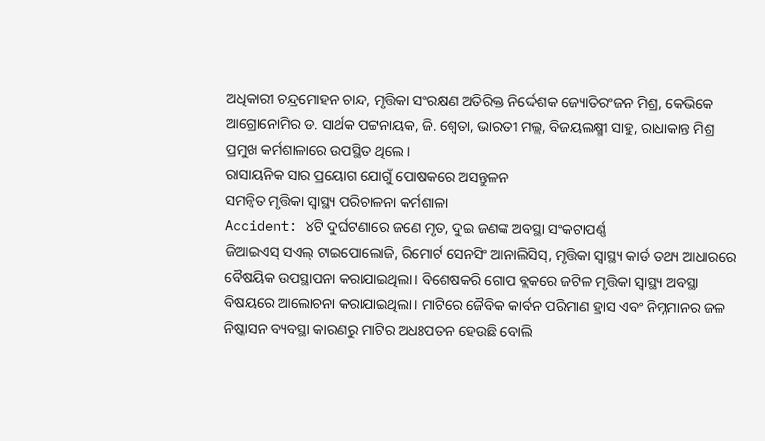ଅଧିକାରୀ ଚନ୍ଦ୍ରମୋହନ ଚାନ୍ଦ, ମୃତ୍ତିକା ସଂରକ୍ଷଣ ଅତିରିକ୍ତ ନିର୍ଦ୍ଦେଶକ ଜ୍ୟୋତିରଂଜନ ମିଶ୍ର, କେଭିକେ ଆଗ୍ରୋନୋମିର ଡ. ସାର୍ଥକ ପଟ୍ଟନାୟକ, ଜି. ଶ୍ବେତା, ଭାରତୀ ମଲ୍ଲ, ବିଜୟଲକ୍ଷ୍ମୀ ସାହୁ, ରାଧାକାନ୍ତ ମିଶ୍ର ପ୍ରମୁଖ କର୍ମଶାଳାରେ ଉପସ୍ଥିତ ଥିଲେ।
ରାସାୟନିକ ସାର ପ୍ରୟୋଗ ଯୋଗୁଁ ପୋଷକରେ ଅସନ୍ତୁଳନ
ସମନ୍ବିତ ମୃତ୍ତିକା ସ୍ବାସ୍ଥ୍ୟ ପରିଚାଳନା କର୍ମଶାଳା
Accident: ୪ଟି ଦୁର୍ଘଟଣାରେ ଜଣେ ମୃତ, ଦୁଇ ଜଣଙ୍କ ଅବସ୍ଥା ସଂକଟାପର୍ଣ୍ଣ
ଜିଆଇଏସ୍ ସଏଲ୍ ଟାଇପୋଲୋଜି, ରିମୋର୍ଟ ସେନସିଂ ଆନାଲିସିସ୍, ମୃତ୍ତିକା ସ୍ବାସ୍ଥ୍ୟ କାର୍ଡ ତଥ୍ୟ ଆଧାରରେ ବୈଷୟିକ ଉପସ୍ଥାପନା କରାଯାଇଥିଲା। ବିଶେଷକରି ଗୋପ ବ୍ଲକରେ ଜଟିଳ ମୃତ୍ତିକା ସ୍ବାସ୍ଥ୍ୟ ଅବସ୍ଥା ବିଷୟରେ ଆଲୋଚନା କରାଯାଇଥିଲା। ମାଟିରେ ଜୈବିକ କାର୍ବନ ପରିମାଣ ହ୍ରାସ ଏବଂ ନିମ୍ନମାନର ଜଳ ନିଷ୍କାସନ ବ୍ୟବସ୍ଥା କାରଣରୁ ମାଟିର ଅଧଃପତନ ହେଉଛି ବୋଲି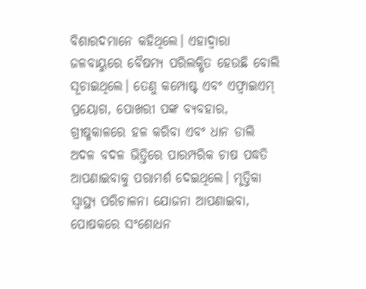ବିଶାରଦମାନେ କହିଥିଲେ। ଏହାଦ୍ବାରା ଜଳବାୟୁରେ ବୈଷମ୍ୟ ପରିଲକ୍ଷିତ ହେଉଛି ବୋଲି ସୂଚାଇଥିଲେ। ତେଣୁ କମ୍ପୋଷ୍ଟ ଏବଂ ଏଫ୍ୱାଇଏମ୍ ପ୍ରୟୋଗ, ପୋଖରୀ ପଙ୍କ ବ୍ୟବହାର, ଗ୍ରୀଷ୍ମକାଳରେ ହଳ କରିବା ଏବଂ ଧାନ ଡାଲି ଅଦଳ ବଦଳ ଭିତ୍ତିରେ ପାରମ୍ପରିକ ଚାଷ ପଦ୍ଧତି ଆପଣାଇବାକୁ ପରାମର୍ଶ ଦେଇଥିଲେ। ମୃତ୍ତିକା ସ୍ବାସ୍ଥ୍ୟ ପରିଚାଳନା ଯୋଜନା ଆପଣାଇବା, ପୋଷକରେ ସଂଶୋଧନ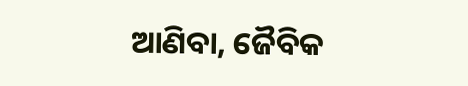ଆଣିବା, ଜୈବିକ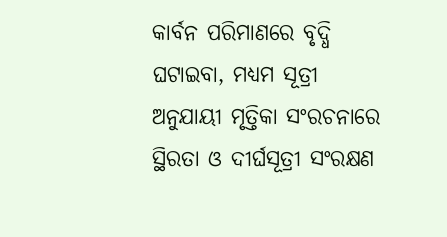କାର୍ବନ ପରିମାଣରେ ବୃଦ୍ଧି ଘଟାଇବା, ମଧ୍ୟମ ସୂତ୍ରୀ ଅନୁଯାୟୀ ମୃତ୍ତିକା ସଂରଚନାରେ ସ୍ଥିରତା ଓ ଦୀର୍ଘସୂତ୍ରୀ ସଂରକ୍ଷଣ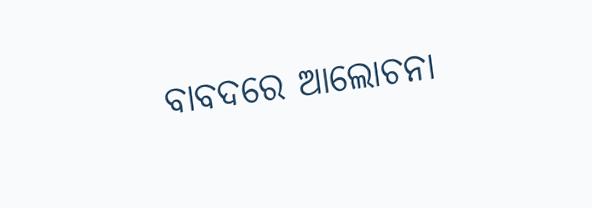ବାବଦରେ ଆଲୋଚନା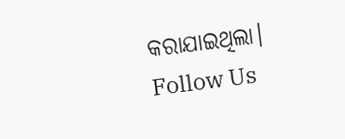କରାଯାଇଥିଲା।
Follow Us